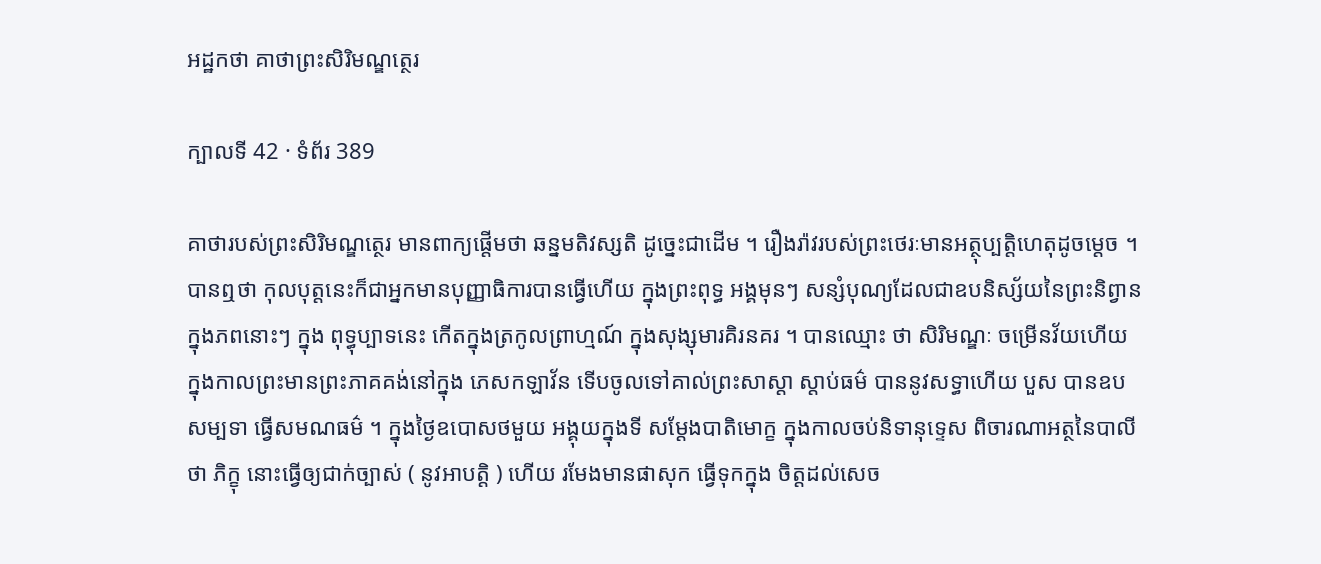អដ្ឋកថា គាថាព្រះសិរិមណ្ឌត្ថេរ

ក្បាលទី 42 · ទំព័រ 389

គាថារបស់ព្រះសិរិមណ្ឌត្ថេរ មានពាក្យផ្តើមថា ឆន្នមតិវស្សតិ ដូច្នេះជាដើម ។ រឿងរ៉ាវរបស់ព្រះថេរៈមានអត្ថុប្បត្តិហេតុដូចម្តេច ។ បានឮថា កុលបុត្តនេះក៏ជាអ្នកមានបុញ្ញាធិការបានធ្វើហើយ ក្នុងព្រះពុទ្ធ អង្គមុនៗ សន្សំបុណ្យដែលជាឧបនិស្ស័យនៃព្រះនិព្វាន ក្នុងភពនោះៗ ក្នុង ពុទ្ធុប្បាទនេះ កើតក្នុងត្រកូលព្រាហ្មណ៍ ក្នុងសុង្សុមារគិរនគរ ។ បានឈ្មោះ ថា សិរិមណ្ឌៈ ចម្រើនវ័យហើយ ក្នុងកាលព្រះមានព្រះភាគគង់នៅក្នុង ភេសកឡាវ័ន ទើបចូលទៅគាល់ព្រះសាស្តា ស្តាប់ធម៌ បាននូវសទ្ធាហើយ បួស បានឧបសម្បទា ធ្វើសមណធម៌ ។ ក្នុងថ្ងៃឧបោសថមួយ អង្គុយក្នុងទី សម្តែងបាតិមោក្ខ ក្នុងកាលចប់និទានុទ្ទេស ពិចារណាអត្ថនៃបាលីថា ភិក្ខុ នោះធ្វើឲ្យជាក់ច្បាស់ ( នូវអាបត្តិ ) ហើយ រមែងមានផាសុក ធ្វើទុកក្នុង ចិត្តដល់សេច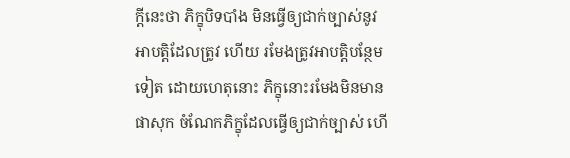ក្តីនេះថា ភិក្ខុបិទបាំង មិនធ្វើឲ្យជាក់ច្បាស់នូវអាបត្តិដែលត្រូវ ហើយ រមែងត្រូវអាបត្តិបន្ថែមទៀត ដោយហេតុនោះ ភិក្ខុនោះរមែងមិនមាន ផាសុក ចំណែកភិក្ខុដែលធ្វើឲ្យជាក់ច្បាស់ ហើ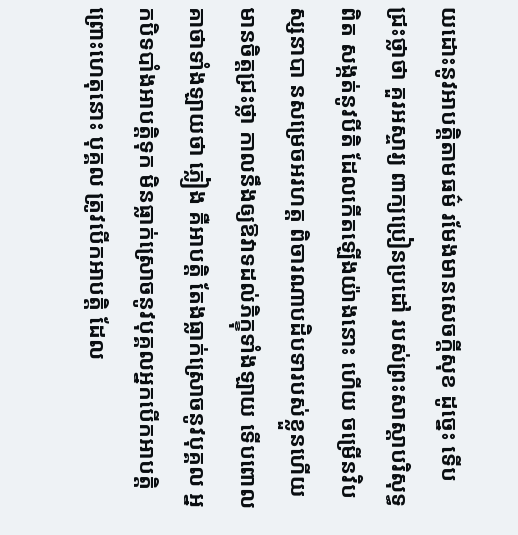យដោះនូវអាបត្តិតាមធម៌ រមែងមានសេចក្តីសុខ ដូច្នេះ ទើបជ្រះថ្លាថា គួរអស្ចារ្យ ពាក្យប្រៀនប្រដៅ របស់ព្រះសាស្តាបរិសុទ្ធពិត សង្កត់នូវបីតិ ដែលកើតឡើងយ៉ាងនោះ ហើយ ចម្រើនវិបស្សនាបា នសម្រេចអរហត្ត ពិចារណាបដិបទារបស់ខ្លួនហើយ មានចិត្តជ្រះថ្លា កាលនឹងឲ្យឱវាទដល់ភិក្ខុទាំងឡាយ ទើបពោលគាថាទាំងឡាយថា ភ្លៀង គឺអាបត្តិ តែងធ្លាក់ស្រោចនូវបុគ្គល អ្នកបិទបាំងអាបត្តិទុក មិនធ្លាក់ស្រោចនូវបុគ្គលអ្នកបើកអាបត្តិ ព្រោះហេតុនោះ បុគ្គល ត្រូវបើកអាបត្តិ ដែល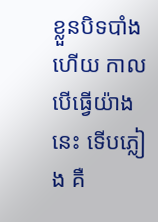ខ្លួនបិទបាំងហើយ កាលបើធ្វើយ៉ាងនេះ ទើបភ្លៀង គឺ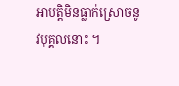អាបត្តិមិនធ្លាក់ស្រោចនូវបុគ្គលនោះ ។